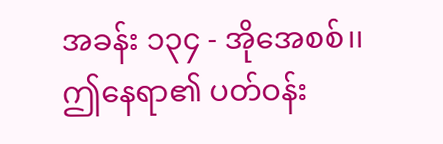အခန်း ၁၃၄ - အိုအေစစ်၊၊
ဤနေရာ၏ ပတ်ဝန်း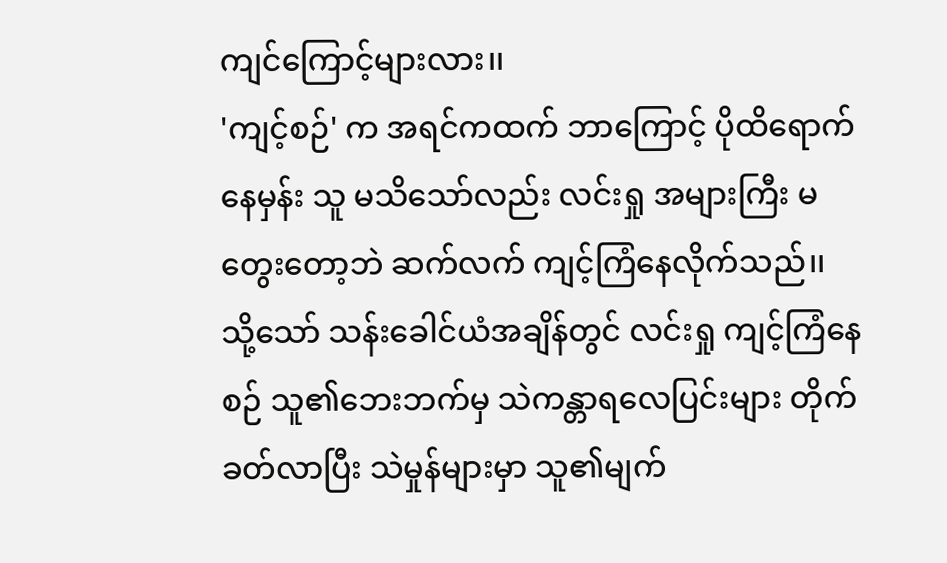ကျင်ကြောင့်များလား၊၊
'ကျင့်စဉ်' က အရင်ကထက် ဘာကြောင့် ပိုထိရောက်နေမှန်း သူ မသိသော်လည်း လင်းရှု အများကြီး မတွေးတော့ဘဲ ဆက်လက် ကျင့်ကြံနေလိုက်သည်၊၊
သို့သော် သန်းခေါင်ယံအချိန်တွင် လင်းရှု ကျင့်ကြံနေစဉ် သူ၏ဘေးဘက်မှ သဲကန္တာရလေပြင်းများ တိုက်ခတ်လာပြီး သဲမှုန်များမှာ သူ၏မျက်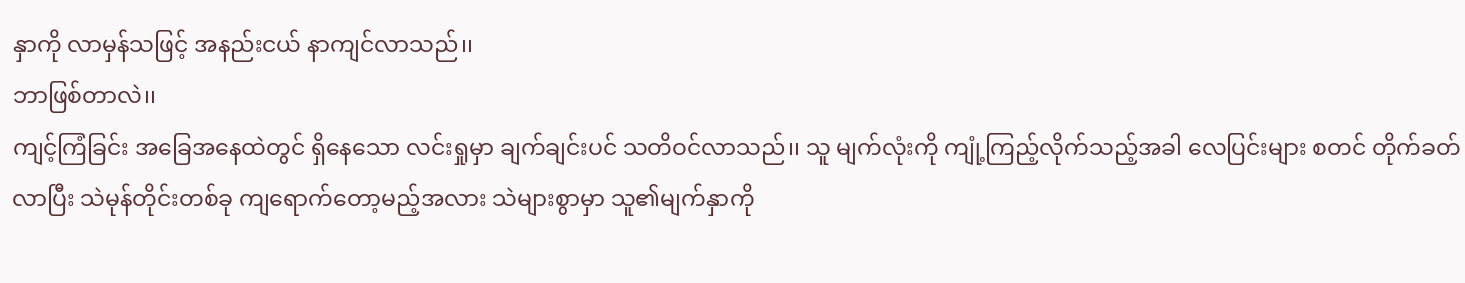နှာကို လာမှန်သဖြင့် အနည်းငယ် နာကျင်လာသည်၊၊
ဘာဖြစ်တာလဲ၊၊
ကျင့်ကြံခြင်း အခြေအနေထဲတွင် ရှိနေသော လင်းရှုမှာ ချက်ချင်းပင် သတိဝင်လာသည်၊၊ သူ မျက်လုံးကို ကျုံ့ကြည့်လိုက်သည့်အခါ လေပြင်းများ စတင် တိုက်ခတ်လာပြီး သဲမုန်တိုင်းတစ်ခု ကျရောက်တော့မည့်အလား သဲများစွာမှာ သူ၏မျက်နှာကို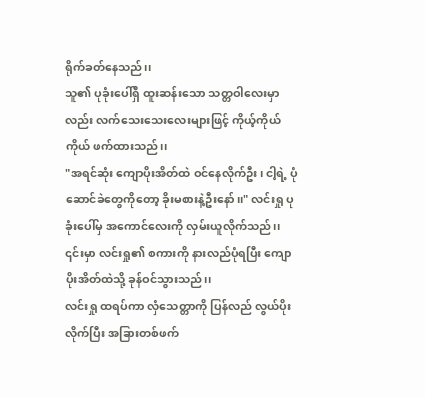ရိုက်ခတ်နေသည်၊၊
သူ၏ ပုခုံးပေါ်ရှိ ထူးဆန်းသော သတ္တဝါလေးမှာလည်း လက်သေးသေးလေးများဖြင့် ကိုယ့်ကိုယ်ကိုယ် ဖက်ထားသည်၊၊
"အရင်ဆုံး ကျောပိုးအိတ်ထဲ ဝင်နေလိုက်ဦး၊ ငါ့ရဲ့ ပုံဆောင်ခဲတွေကိုတော့ ခိုးမစားနဲ့ဦးနော်၊၊" လင်းရှု ပုခုံးပေါ်မှ အကောင်လေးကို လှမ်းယူလိုက်သည်၊၊
၎င်းမှာ လင်းရှု၏ စကားကို နားလည်ပုံရပြီး ကျောပိုးအိတ်ထဲသို့ ခုန်ဝင်သွားသည်၊၊
လင်းရှု ထရပ်ကာ လှံသေတ္တာကို ပြန်လည် လွယ်ပိုးလိုက်ပြီး အခြားတစ်ဖက်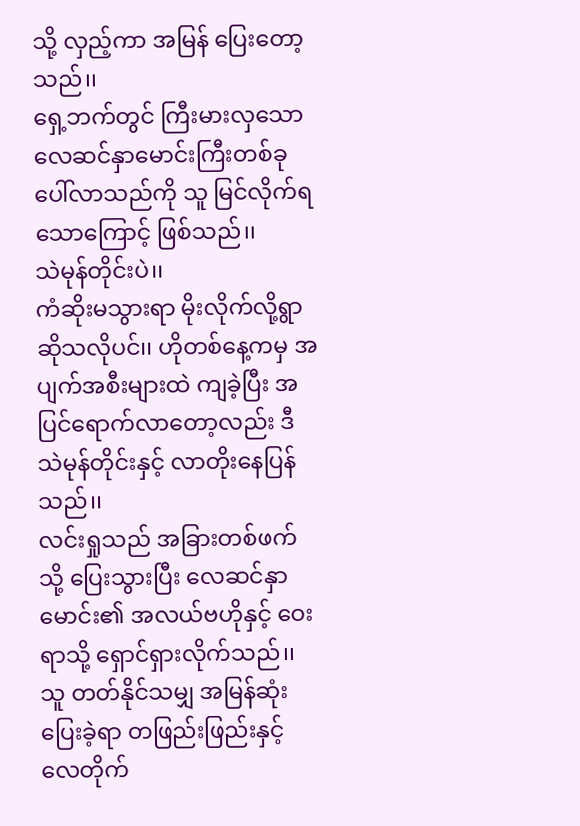သို့ လှည့်ကာ အမြန် ပြေးတော့သည်၊၊
ရှေ့ဘက်တွင် ကြီးမားလှသော လေဆင်နှာမောင်းကြီးတစ်ခု ပေါ်လာသည်ကို သူ မြင်လိုက်ရသောကြောင့် ဖြစ်သည်၊၊
သဲမုန်တိုင်းပဲ၊၊
ကံဆိုးမသွားရာ မိုးလိုက်လို့ရွာ ဆိုသလိုပင်၊၊ ဟိုတစ်နေ့ကမှ အပျက်အစီးများထဲ ကျခဲ့ပြီး အပြင်ရောက်လာတော့လည်း ဒီသဲမုန်တိုင်းနှင့် လာတိုးနေပြန်သည်၊၊
လင်းရှုသည် အခြားတစ်ဖက်သို့ ပြေးသွားပြီး လေဆင်နှာမောင်း၏ အလယ်ဗဟိုနှင့် ဝေးရာသို့ ရှောင်ရှားလိုက်သည်၊၊
သူ တတ်နိုင်သမျှ အမြန်ဆုံး ပြေးခဲ့ရာ တဖြည်းဖြည်းနှင့် လေတိုက်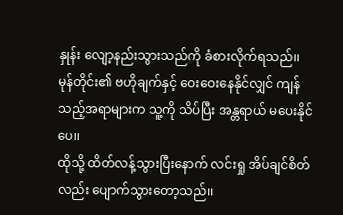နှုန်း လျော့နည်းသွားသည်ကို ခံစားလိုက်ရသည်၊၊
မုန်တိုင်း၏ ဗဟိုချက်နှင့် ဝေးဝေးနေနိုင်လျှင် ကျန်သည့်အရာများက သူ့ကို သိပ်ပြီး အန္တရာယ် မပေးနိုင်ပေ၊၊
ထိုသို့ ထိတ်လန့်သွားပြီးနောက် လင်းရှု အိပ်ချင်စိတ်လည်း ပျောက်သွားတော့သည်၊၊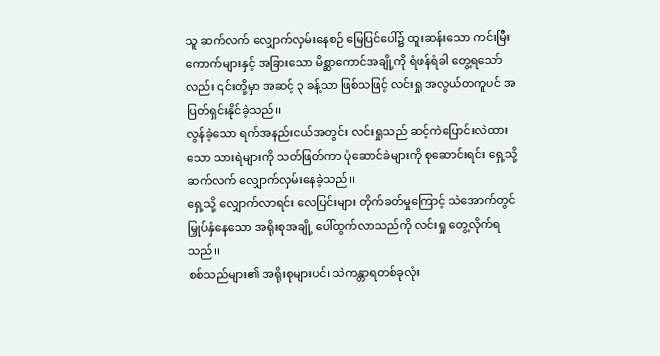သူ ဆက်လက် လျှောက်လှမ်းနေစဉ် မြေပြင်ပေါ်၌ ထူးဆန်းသော ကင်းမြီးကောက်များနှင့် အခြားသော မိစ္ဆာကောင်အချို့ကို ရံဖန်ရံခါ တွေ့ရသော်လည်း ၎င်းတို့မှာ အဆင့် ၃ ခန့်သာ ဖြစ်သဖြင့် လင်းရှု အလွယ်တကူပင် အပြတ်ရှင်းနိုင်ခဲ့သည်၊၊
လွန်ခဲ့သော ရက်အနည်းငယ်အတွင်း လင်းရှုသည် ဆင့်ကဲပြောင်းလဲထားသော သားရဲများကို သတ်ဖြတ်ကာ ပုံဆောင်ခဲများကို စုဆောင်းရင်း ရှေ့သို့ ဆက်လက် လျှောက်လှမ်းနေခဲ့သည်၊၊
ရှေ့သို့ လျှောက်လာရင်း လေပြင်းများ တိုက်ခတ်မှုကြောင့် သဲအောက်တွင် မြှုပ်နှံနေသော အရိုးစုအချို့ ပေါ်ထွက်လာသည်ကို လင်းရှု တွေ့လိုက်ရသည်၊၊
စစ်သည်များ၏ အရိုးစုများပင်၊ သဲကန္တာရတစ်ခုလုံး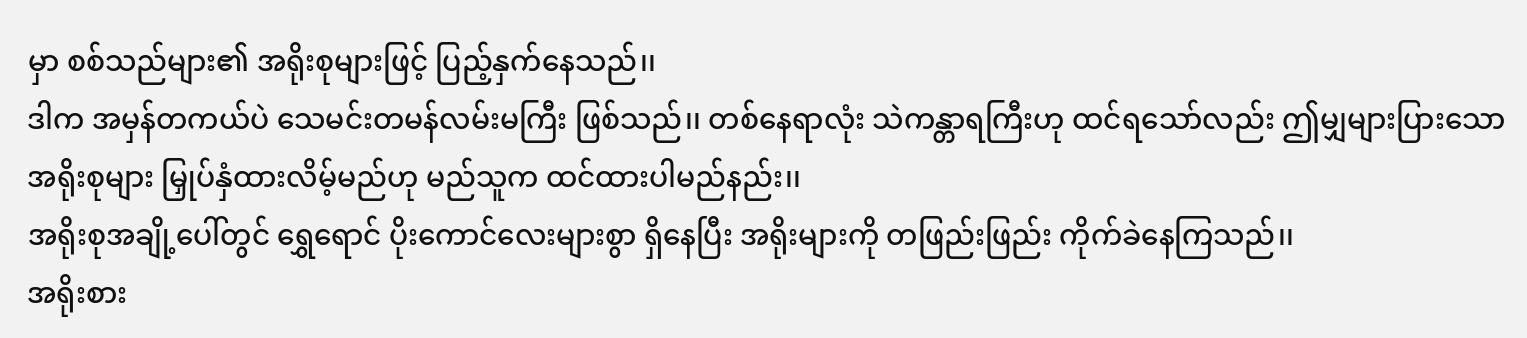မှာ စစ်သည်များ၏ အရိုးစုများဖြင့် ပြည့်နှက်နေသည်၊၊
ဒါက အမှန်တကယ်ပဲ သေမင်းတမန်လမ်းမကြီး ဖြစ်သည်၊၊ တစ်နေရာလုံး သဲကန္တာရကြီးဟု ထင်ရသော်လည်း ဤမျှများပြားသော အရိုးစုများ မြှုပ်နှံထားလိမ့်မည်ဟု မည်သူက ထင်ထားပါမည်နည်း၊၊
အရိုးစုအချို့ပေါ်တွင် ရွှေရောင် ပိုးကောင်လေးများစွာ ရှိနေပြီး အရိုးများကို တဖြည်းဖြည်း ကိုက်ခဲနေကြသည်၊၊
အရိုးစား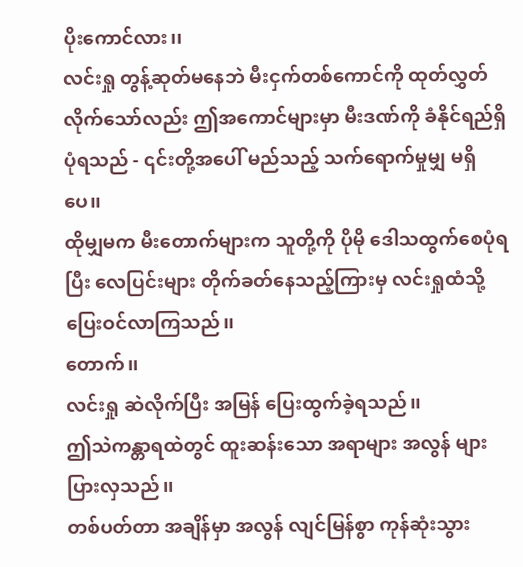ပိုးကောင်လား၊၊
လင်းရှု တွန့်ဆုတ်မနေဘဲ မီးငှက်တစ်ကောင်ကို ထုတ်လွှတ်လိုက်သော်လည်း ဤအကောင်များမှာ မီးဒဏ်ကို ခံနိုင်ရည်ရှိပုံရသည် - ၎င်းတို့အပေါ် မည်သည့် သက်ရောက်မှုမျှ မရှိပေ၊၊
ထိုမျှမက မီးတောက်များက သူတို့ကို ပိုမို ဒေါသထွက်စေပုံရပြီး လေပြင်းများ တိုက်ခတ်နေသည့်ကြားမှ လင်းရှုထံသို့ ပြေးဝင်လာကြသည်၊၊
တောက်၊၊
လင်းရှု ဆဲလိုက်ပြီး အမြန် ပြေးထွက်ခဲ့ရသည်၊၊
ဤသဲကန္တာရထဲတွင် ထူးဆန်းသော အရာများ အလွန် များပြားလှသည်၊၊
တစ်ပတ်တာ အချိန်မှာ အလွန် လျင်မြန်စွာ ကုန်ဆုံးသွား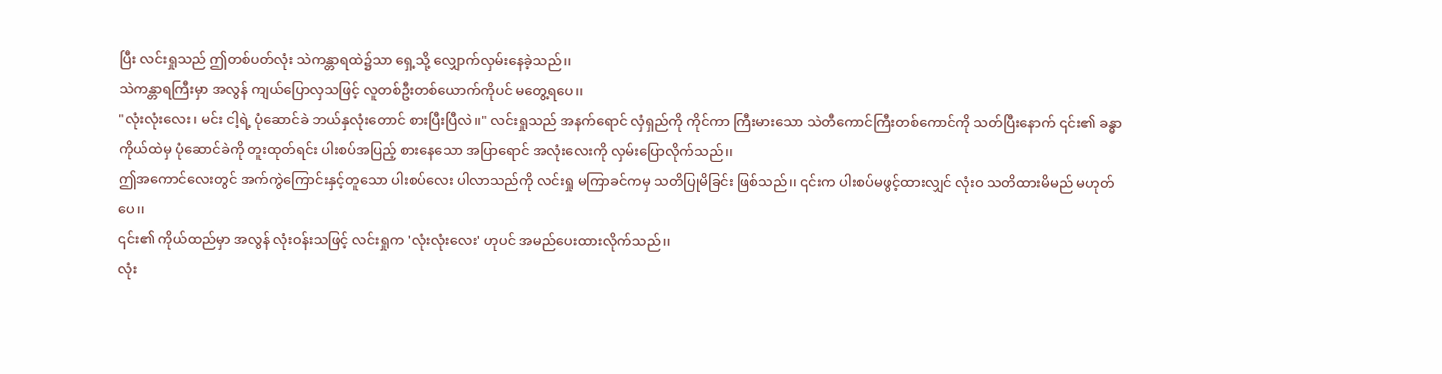ပြီး လင်းရှုသည် ဤတစ်ပတ်လုံး သဲကန္တာရထဲ၌သာ ရှေ့သို့ လျှောက်လှမ်းနေခဲ့သည်၊၊
သဲကန္တာရကြီးမှာ အလွန် ကျယ်ပြောလှသဖြင့် လူတစ်ဦးတစ်ယောက်ကိုပင် မတွေ့ရပေ၊၊
"လုံးလုံးလေး၊ မင်း ငါ့ရဲ့ ပုံဆောင်ခဲ ဘယ်နှလုံးတောင် စားပြီးပြီလဲ၊၊" လင်းရှုသည် အနက်ရောင် လှံရှည်ကို ကိုင်ကာ ကြီးမားသော သဲတီကောင်ကြီးတစ်ကောင်ကို သတ်ပြီးနောက် ၎င်း၏ ခန္ဓာကိုယ်ထဲမှ ပုံဆောင်ခဲကို တူးထုတ်ရင်း ပါးစပ်အပြည့် စားနေသော အပြာရောင် အလုံးလေးကို လှမ်းပြောလိုက်သည်၊၊
ဤအကောင်လေးတွင် အက်ကွဲကြောင်းနှင့်တူသော ပါးစပ်လေး ပါလာသည်ကို လင်းရှု မကြာခင်ကမှ သတိပြုမိခြင်း ဖြစ်သည်၊၊ ၎င်းက ပါးစပ်မဖွင့်ထားလျှင် လုံးဝ သတိထားမိမည် မဟုတ်ပေ၊၊
၎င်း၏ ကိုယ်ထည်မှာ အလွန် လုံးဝန်းသဖြင့် လင်းရှုက 'လုံးလုံးလေး' ဟုပင် အမည်ပေးထားလိုက်သည်၊၊
လုံး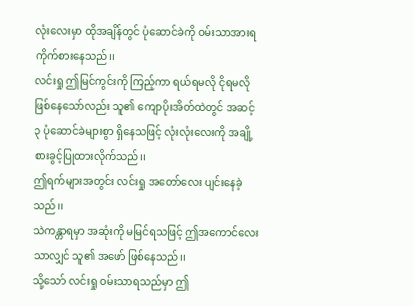လုံးလေးမှာ ထိုအချိန်တွင် ပုံဆောင်ခဲကို ဝမ်းသာအားရ ကိုက်စားနေသည်၊၊
လင်းရှု ဤမြင်ကွင်းကို ကြည့်ကာ ရယ်ရမလို ငိုရမလို ဖြစ်နေသော်လည်း သူ၏ ကျောပိုးအိတ်ထဲတွင် အဆင့် ၃ ပုံဆောင်ခဲများစွာ ရှိနေသဖြင့် လုံးလုံးလေးကို အချို့ စားခွင့်ပြုထားလိုက်သည်၊၊
ဤရက်များအတွင်း လင်းရှု အတော်လေး ပျင်းနေခဲ့သည်၊၊
သဲကန္တာရမှာ အဆုံးကို မမြင်ရသဖြင့် ဤအကောင်လေးသာလျှင် သူ၏ အဖော် ဖြစ်နေသည်၊၊
သို့သော် လင်းရှု ဝမ်းသာရသည်မှာ ဤ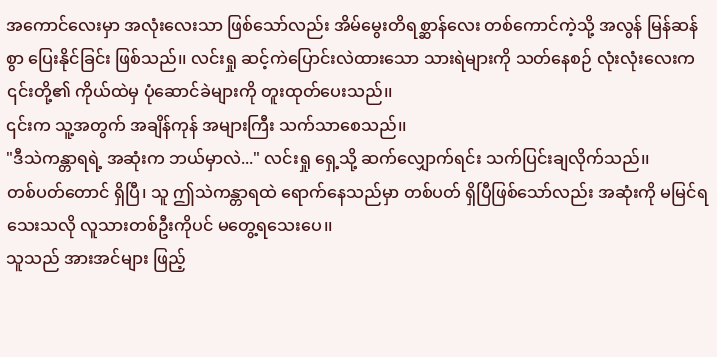အကောင်လေးမှာ အလုံးလေးသာ ဖြစ်သော်လည်း အိမ်မွေးတိရစ္ဆာန်လေး တစ်ကောင်ကဲ့သို့ အလွန် မြန်ဆန်စွာ ပြေးနိုင်ခြင်း ဖြစ်သည်၊၊ လင်းရှု ဆင့်ကဲပြောင်းလဲထားသော သားရဲများကို သတ်နေစဉ် လုံးလုံးလေးက ၎င်းတို့၏ ကိုယ်ထဲမှ ပုံဆောင်ခဲများကို တူးထုတ်ပေးသည်၊၊
၎င်းက သူ့အတွက် အချိန်ကုန် အများကြီး သက်သာစေသည်၊၊
"ဒီသဲကန္တာရရဲ့ အဆုံးက ဘယ်မှာလဲ..." လင်းရှု ရှေ့သို့ ဆက်လျှောက်ရင်း သက်ပြင်းချလိုက်သည်၊၊
တစ်ပတ်တောင် ရှိပြီ၊ သူ ဤသဲကန္တာရထဲ ရောက်နေသည်မှာ တစ်ပတ် ရှိပြီဖြစ်သော်လည်း အဆုံးကို မမြင်ရသေးသလို လူသားတစ်ဦးကိုပင် မတွေ့ရသေးပေ၊၊
သူသည် အားအင်များ ဖြည့်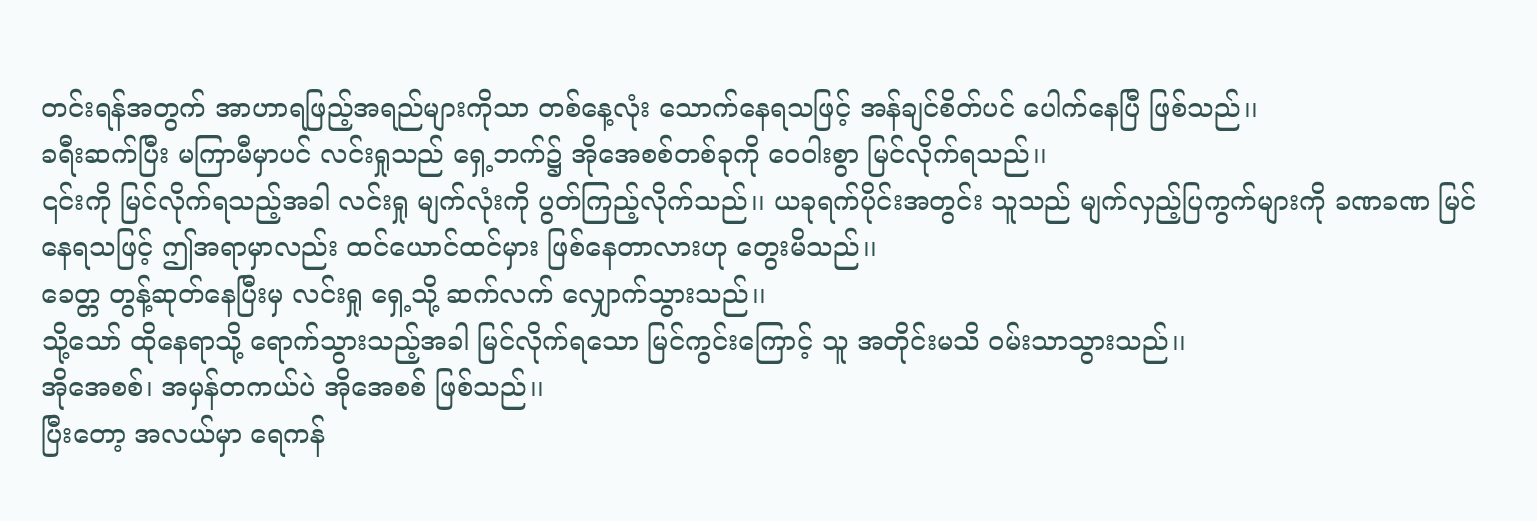တင်းရန်အတွက် အာဟာရဖြည့်အရည်များကိုသာ တစ်နေ့လုံး သောက်နေရသဖြင့် အန်ချင်စိတ်ပင် ပေါက်နေပြီ ဖြစ်သည်၊၊
ခရီးဆက်ပြီး မကြာမီမှာပင် လင်းရှုသည် ရှေ့ဘက်၌ အိုအေစစ်တစ်ခုကို ဝေဝါးစွာ မြင်လိုက်ရသည်၊၊
၎င်းကို မြင်လိုက်ရသည့်အခါ လင်းရှု မျက်လုံးကို ပွတ်ကြည့်လိုက်သည်၊၊ ယခုရက်ပိုင်းအတွင်း သူသည် မျက်လှည့်ပြကွက်များကို ခဏခဏ မြင်နေရသဖြင့် ဤအရာမှာလည်း ထင်ယောင်ထင်မှား ဖြစ်နေတာလားဟု တွေးမိသည်၊၊
ခေတ္တ တွန့်ဆုတ်နေပြီးမှ လင်းရှု ရှေ့သို့ ဆက်လက် လျှောက်သွားသည်၊၊
သို့သော် ထိုနေရာသို့ ရောက်သွားသည့်အခါ မြင်လိုက်ရသော မြင်ကွင်းကြောင့် သူ အတိုင်းမသိ ဝမ်းသာသွားသည်၊၊
အိုအေစစ်၊ အမှန်တကယ်ပဲ အိုအေစစ် ဖြစ်သည်၊၊
ပြီးတော့ အလယ်မှာ ရေကန်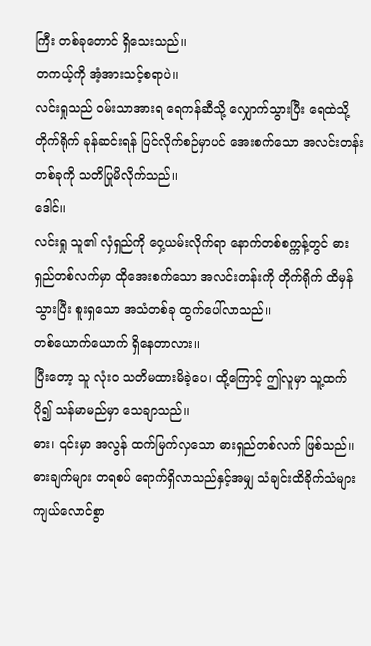ကြီး တစ်ခုတောင် ရှိသေးသည်၊၊
တကယ့်ကို အံ့အားသင့်စရာပဲ၊၊
လင်းရှုသည် ဝမ်းသာအားရ ရေကန်ဆီသို့ လျှောက်သွားပြီး ရေထဲသို့ တိုက်ရိုက် ခုန်ဆင်းရန် ပြင်လိုက်စဉ်မှာပင် အေးစက်သော အလင်းတန်းတစ်ခုကို သတိပြုမိလိုက်သည်၊၊
ဒေါင်၊၊
လင်းရှု သူ၏ လှံရှည်ကို ဝှေ့ယမ်းလိုက်ရာ နောက်တစ်စက္ကန့်တွင် ဓားရှည်တစ်လက်မှာ ထိုအေးစက်သော အလင်းတန်းကို တိုက်ရိုက် ထိမှန်သွားပြီး စူးရှသော အသံတစ်ခု ထွက်ပေါ်လာသည်၊၊
တစ်ယောက်ယောက် ရှိနေတာလား၊၊
ပြီးတော့ သူ လုံးဝ သတိမထားမိခဲ့ပေ၊ ထို့ကြောင့် ဤလူမှာ သူ့ထက် ပို၍ သန်မာမည်မှာ သေချာသည်၊၊
ဓား၊ ၎င်းမှာ အလွန် ထက်မြက်လှသော ဓားရှည်တစ်လက် ဖြစ်သည်၊၊
ဓားချက်များ တရစပ် ရောက်ရှိလာသည်နှင့်အမျှ သံချင်းထိခိုက်သံများ ကျယ်လောင်စွာ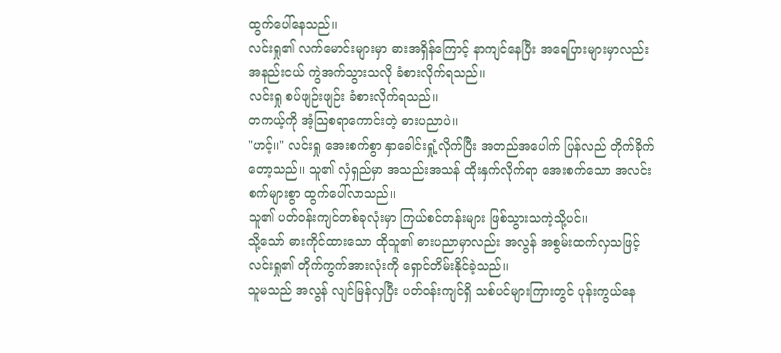ထွက်ပေါ်နေသည်၊၊
လင်းရှု၏ လက်မောင်းများမှာ ဓားအရှိန်ကြောင့် နာကျင်နေပြီး အရေပြားများမှာလည်း အနည်းငယ် ကွဲအက်သွားသလို ခံစားလိုက်ရသည်၊၊
လင်းရှု စပ်ဖျဉ်းဖျဉ်း ခံစားလိုက်ရသည်၊၊
တကယ့်ကို အံ့သြစရာကောင်းတဲ့ ဓားပညာပဲ၊၊
"ဟင့်၊၊" လင်းရှု အေးစက်စွာ နှာခေါင်းရှုံ့လိုက်ပြီး အတည်အပေါက် ပြန်လည် တိုက်ခိုက်တော့သည်၊၊ သူ၏ လှံရှည်မှာ အသည်းအသန် ထိုးနှက်လိုက်ရာ အေးစက်သော အလင်းစက်များစွာ ထွက်ပေါ်လာသည်၊၊
သူ၏ ပတ်ဝန်းကျင်တစ်ခုလုံးမှာ ကြယ်စင်တန်းများ ဖြစ်သွားသကဲ့သို့ပင်၊၊
သို့သော် ဓားကိုင်ထားသော ထိုသူ၏ ဓားပညာမှာလည်း အလွန် အစွမ်းထက်လှသဖြင့် လင်းရှု၏ တိုက်ကွက်အားလုံးကို ရှောင်တိမ်းနိုင်ခဲ့သည်၊၊
သူမသည် အလွန် လျင်မြန်လှပြီး ပတ်ဝန်းကျင်ရှိ သစ်ပင်များကြားတွင် ပုန်းကွယ်နေ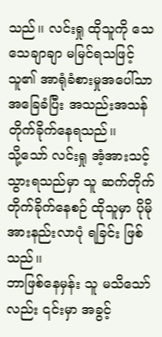သည်၊၊ လင်းရှု ထိုသူကို သေသေချာချာ မမြင်ရသဖြင့် သူ၏ အာရုံခံစားမှုအပေါ်သာ အခြေခံပြီး အသည်းအသန် တိုက်ခိုက်နေရသည်၊၊
သို့သော် လင်းရှု အံ့အားသင့်သွားရသည်မှာ သူ ဆက်တိုက် တိုက်ခိုက်နေစဉ် ထိုသူမှာ ပိုမို အားနည်းလာပုံ ရခြင်း ဖြစ်သည်၊၊
ဘာဖြစ်နေမှန်း သူ မသိသော်လည်း ၎င်းမှာ အခွင့်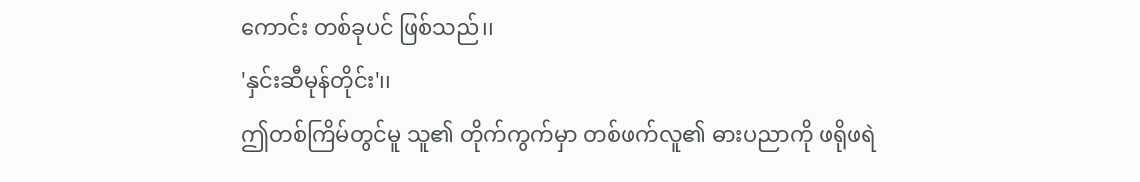ကောင်း တစ်ခုပင် ဖြစ်သည်၊၊
'နှင်းဆီမုန်တိုင်း'၊၊
ဤတစ်ကြိမ်တွင်မူ သူ၏ တိုက်ကွက်မှာ တစ်ဖက်လူ၏ ဓားပညာကို ဖရိုဖရဲ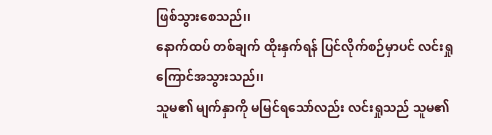ဖြစ်သွားစေသည်၊၊
နောက်ထပ် တစ်ချက် ထိုးနှက်ရန် ပြင်လိုက်စဉ်မှာပင် လင်းရှု ကြောင်အသွားသည်၊၊
သူမ၏ မျက်နှာကို မမြင်ရသော်လည်း လင်းရှုသည် သူမ၏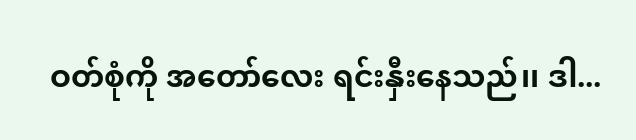ဝတ်စုံကို အတော်လေး ရင်းနှီးနေသည်၊၊ ဒါ...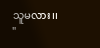သူမလား၊၊
"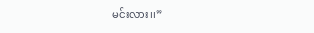မင်းလား၊၊”